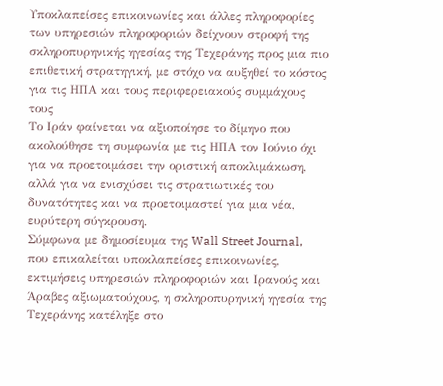Υποκλαπείσες επικοινωνίες και άλλες πληροφορίες των υπηρεσιών πληροφοριών δείχνουν στροφή της σκληροπυρηνικής ηγεσίας της Τεχεράνης προς μια πιο επιθετική στρατηγική, με στόχο να αυξηθεί το κόστος για τις ΗΠΑ και τους περιφερειακούς συμμάχους τους
Το Ιράν φαίνεται να αξιοποίησε το δίμηνο που ακολούθησε τη συμφωνία με τις ΗΠΑ τον Ιούνιο όχι για να προετοιμάσει την οριστική αποκλιμάκωση, αλλά για να ενισχύσει τις στρατιωτικές του δυνατότητες και να προετοιμαστεί για μια νέα, ευρύτερη σύγκρουση.
Σύμφωνα με δημοσίευμα της Wall Street Journal, που επικαλείται υποκλαπείσες επικοινωνίες, εκτιμήσεις υπηρεσιών πληροφοριών και Ιρανούς και Άραβες αξιωματούχους, η σκληροπυρηνική ηγεσία της Τεχεράνης κατέληξε στο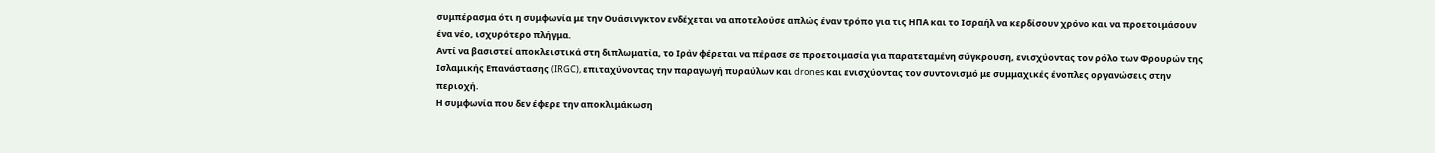συμπέρασμα ότι η συμφωνία με την Ουάσινγκτον ενδέχεται να αποτελούσε απλώς έναν τρόπο για τις ΗΠΑ και το Ισραήλ να κερδίσουν χρόνο και να προετοιμάσουν ένα νέο, ισχυρότερο πλήγμα.
Αντί να βασιστεί αποκλειστικά στη διπλωματία, το Ιράν φέρεται να πέρασε σε προετοιμασία για παρατεταμένη σύγκρουση, ενισχύοντας τον ρόλο των Φρουρών της Ισλαμικής Επανάστασης (IRGC), επιταχύνοντας την παραγωγή πυραύλων και drones και ενισχύοντας τον συντονισμό με συμμαχικές ένοπλες οργανώσεις στην περιοχή.
Η συμφωνία που δεν έφερε την αποκλιμάκωση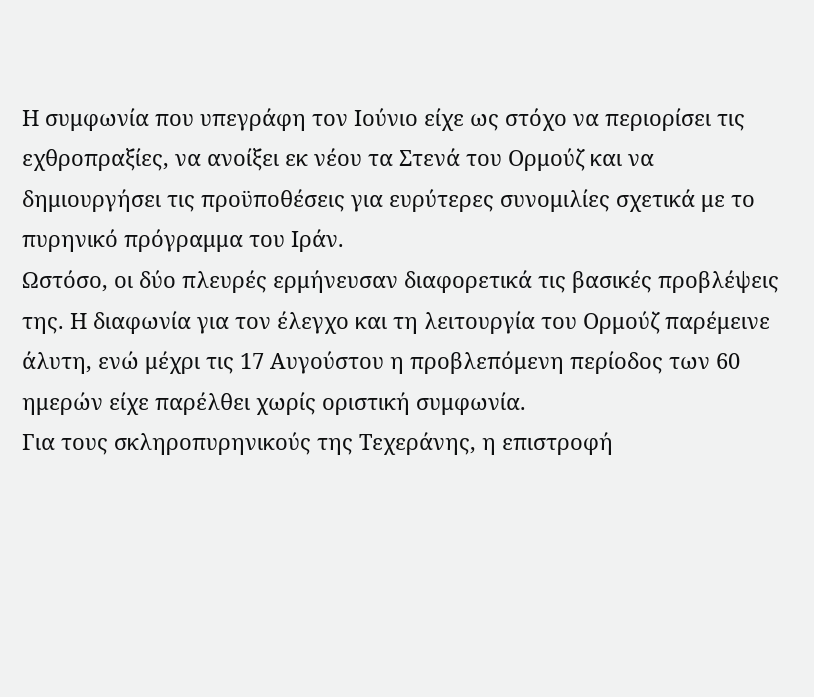Η συμφωνία που υπεγράφη τον Ιούνιο είχε ως στόχο να περιορίσει τις εχθροπραξίες, να ανοίξει εκ νέου τα Στενά του Ορμούζ και να δημιουργήσει τις προϋποθέσεις για ευρύτερες συνομιλίες σχετικά με το πυρηνικό πρόγραμμα του Ιράν.
Ωστόσο, οι δύο πλευρές ερμήνευσαν διαφορετικά τις βασικές προβλέψεις της. Η διαφωνία για τον έλεγχο και τη λειτουργία του Ορμούζ παρέμεινε άλυτη, ενώ μέχρι τις 17 Αυγούστου η προβλεπόμενη περίοδος των 60 ημερών είχε παρέλθει χωρίς οριστική συμφωνία.
Για τους σκληροπυρηνικούς της Τεχεράνης, η επιστροφή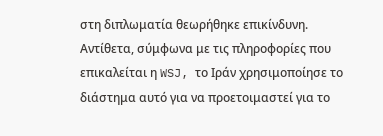στη διπλωματία θεωρήθηκε επικίνδυνη. Αντίθετα, σύμφωνα με τις πληροφορίες που επικαλείται η WSJ, το Ιράν χρησιμοποίησε το διάστημα αυτό για να προετοιμαστεί για το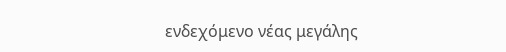ενδεχόμενο νέας μεγάλης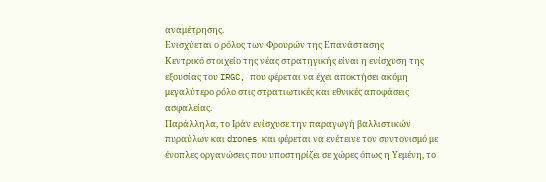αναμέτρησης.
Ενισχύεται ο ρόλος των Φρουρών της Επανάστασης
Κεντρικό στοιχείο της νέας στρατηγικής είναι η ενίσχυση της εξουσίας του IRGC, που φέρεται να έχει αποκτήσει ακόμη μεγαλύτερο ρόλο στις στρατιωτικές και εθνικές αποφάσεις ασφαλείας.
Παράλληλα, το Ιράν ενίσχυσε την παραγωγή βαλλιστικών πυραύλων και drones και φέρεται να ενέτεινε τον συντονισμό με ένοπλες οργανώσεις που υποστηρίζει σε χώρες όπως η Υεμένη, το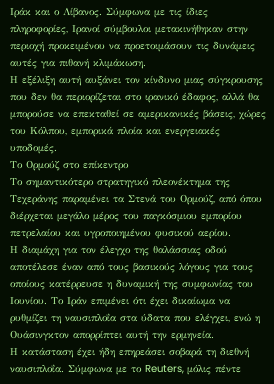Ιράκ και ο Λίβανος. Σύμφωνα με τις ίδιες πληροφορίες, Ιρανοί σύμβουλοι μετακινήθηκαν στην περιοχή προκειμένου να προετοιμάσουν τις δυνάμεις αυτές για πιθανή κλιμάκωση.
Η εξέλιξη αυτή αυξάνει τον κίνδυνο μιας σύγκρουσης που δεν θα περιορίζεται στο ιρανικό έδαφος, αλλά θα μπορούσε να επεκταθεί σε αμερικανικές βάσεις, χώρες του Κόλπου, εμπορικά πλοία και ενεργειακές υποδομές.
Το Ορμούζ στο επίκεντρο
Το σημαντικότερο στρατηγικό πλεονέκτημα της Τεχεράνης παραμένει τα Στενά του Ορμούζ, από όπου διέρχεται μεγάλο μέρος του παγκόσμιου εμπορίου πετρελαίου και υγροποιημένου φυσικού αερίου.
Η διαμάχη για τον έλεγχο της θαλάσσιας οδού αποτέλεσε έναν από τους βασικούς λόγους για τους οποίους κατέρρευσε η δυναμική της συμφωνίας του Ιουνίου. Το Ιράν επιμένει ότι έχει δικαίωμα να ρυθμίζει τη ναυσιπλοΐα στα ύδατα που ελέγχει, ενώ η Ουάσινγκτον απορρίπτει αυτή την ερμηνεία.
Η κατάσταση έχει ήδη επηρεάσει σοβαρά τη διεθνή ναυσιπλοΐα. Σύμφωνα με το Reuters, μόλις πέντε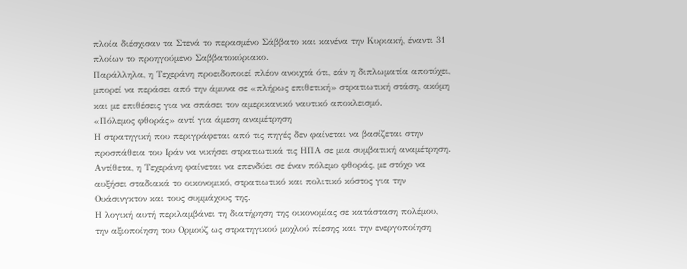πλοία διέσχισαν τα Στενά το περασμένο Σάββατο και κανένα την Κυριακή, έναντι 31 πλοίων το προηγούμενο Σαββατοκύριακο.
Παράλληλα, η Τεχεράνη προειδοποιεί πλέον ανοιχτά ότι, εάν η διπλωματία αποτύχει, μπορεί να περάσει από την άμυνα σε «πλήρως επιθετική» στρατιωτική στάση, ακόμη και με επιθέσεις για να σπάσει τον αμερικανικό ναυτικό αποκλεισμό.
«Πόλεμος φθοράς» αντί για άμεση αναμέτρηση
Η στρατηγική που περιγράφεται από τις πηγές δεν φαίνεται να βασίζεται στην προσπάθεια του Ιράν να νικήσει στρατιωτικά τις ΗΠΑ σε μια συμβατική αναμέτρηση.
Αντίθετα, η Τεχεράνη φαίνεται να επενδύει σε έναν πόλεμο φθοράς, με στόχο να αυξήσει σταδιακά το οικονομικό, στρατιωτικό και πολιτικό κόστος για την Ουάσινγκτον και τους συμμάχους της.
Η λογική αυτή περιλαμβάνει τη διατήρηση της οικονομίας σε κατάσταση πολέμου, την αξιοποίηση του Ορμούζ ως στρατηγικού μοχλού πίεσης και την ενεργοποίηση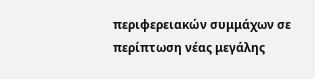περιφερειακών συμμάχων σε περίπτωση νέας μεγάλης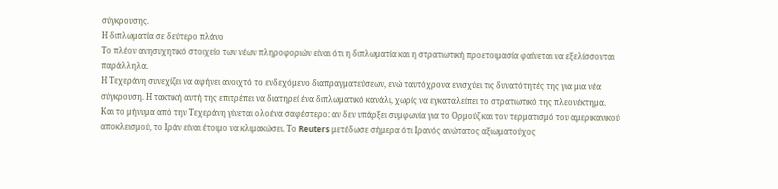σύγκρουσης.
Η διπλωματία σε δεύτερο πλάνο
Το πλέον ανησυχητικό στοιχείο των νέων πληροφοριών είναι ότι η διπλωματία και η στρατιωτική προετοιμασία φαίνεται να εξελίσσονται παράλληλα.
Η Τεχεράνη συνεχίζει να αφήνει ανοιχτό το ενδεχόμενο διαπραγματεύσεων, ενώ ταυτόχρονα ενισχύει τις δυνατότητές της για μια νέα σύγκρουση. Η τακτική αυτή της επιτρέπει να διατηρεί ένα διπλωματικό κανάλι, χωρίς να εγκαταλείπει το στρατιωτικό της πλεονέκτημα.
Και το μήνυμα από την Τεχεράνη γίνεται ολοένα σαφέστερο: αν δεν υπάρξει συμφωνία για το Ορμούζ και τον τερματισμό του αμερικανικού αποκλεισμού, το Ιράν είναι έτοιμο να κλιμακώσει. Το Reuters μετέδωσε σήμερα ότι Ιρανός ανώτατος αξιωματούχος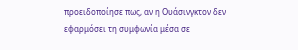προειδοποίησε πως, αν η Ουάσινγκτον δεν εφαρμόσει τη συμφωνία μέσα σε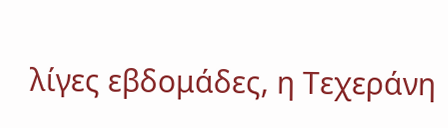λίγες εβδομάδες, η Τεχεράνη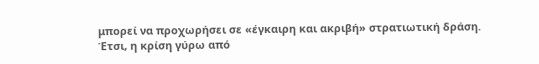μπορεί να προχωρήσει σε «έγκαιρη και ακριβή» στρατιωτική δράση.
Έτσι, η κρίση γύρω από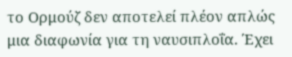το Ορμούζ δεν αποτελεί πλέον απλώς μια διαφωνία για τη ναυσιπλοΐα. Έχει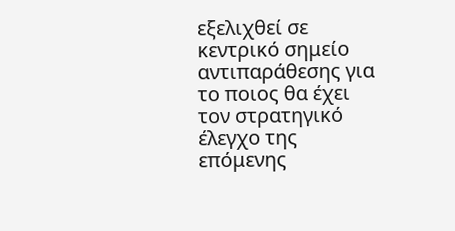εξελιχθεί σε κεντρικό σημείο αντιπαράθεσης για το ποιος θα έχει τον στρατηγικό έλεγχο της επόμενης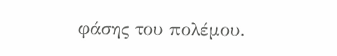φάσης του πολέμου.